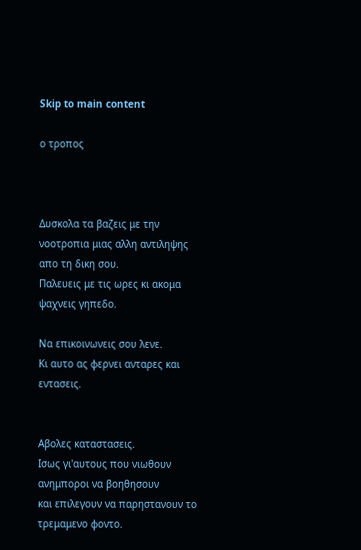Skip to main content

ο τροπος



Δυσκολα τα βαζεις με την νοοτροπια μιας αλλη αντιληψης απο τη δικη σου.
Παλευεις με τις ωρες κι ακομα ψαχνεις γηπεδο.

Να επικοινωνεις σου λενε.
Κι αυτο ας φερνει ανταρες και εντασεις.


Αβολες καταστασεις.
Ισως γι'αυτους που νιωθουν ανημποροι να βοηθησουν
και επιλεγουν να παρηστανουν το τρεμαμενο φοντο.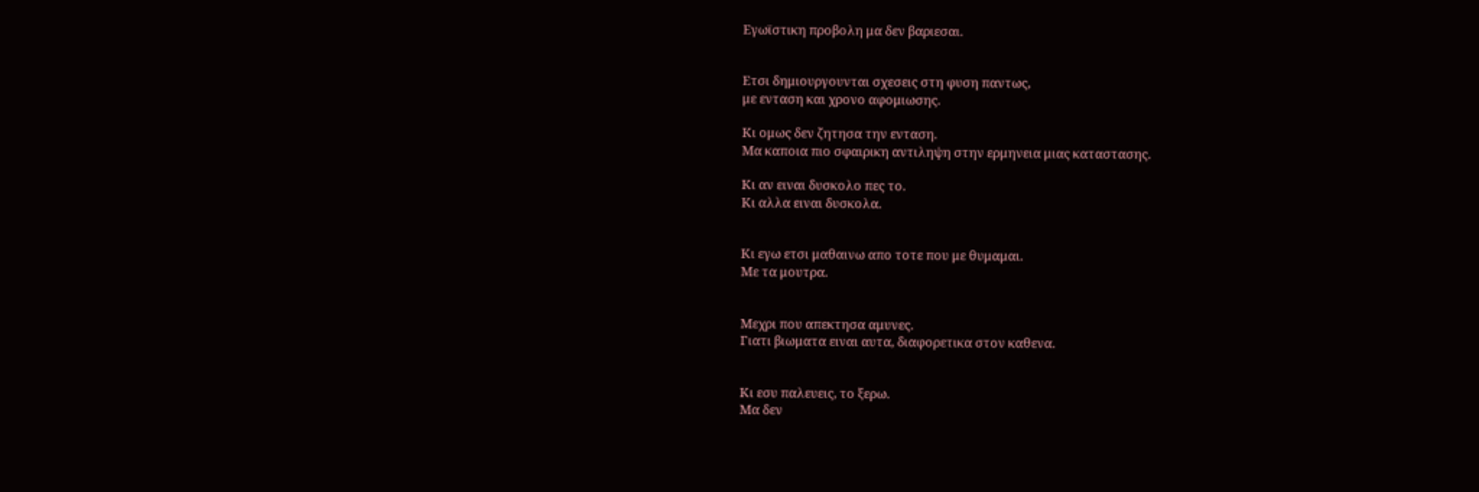Εγωϊστικη προβολη μα δεν βαριεσαι.


Ετσι δημιουργουνται σχεσεις στη φυση παντως,
με ενταση και χρονο αφομιωσης.

Κι ομως δεν ζητησα την ενταση.
Μα καποια πιο σφαιρικη αντιληψη στην ερμηνεια μιας καταστασης.

Κι αν ειναι δυσκολο πες το.
Κι αλλα ειναι δυσκολα.


Κι εγω ετσι μαθαινω απο τοτε που με θυμαμαι.
Με τα μουτρα.


Μεχρι που απεκτησα αμυνες.
Γιατι βιωματα ειναι αυτα, διαφορετικα στον καθενα.


Κι εσυ παλευεις, το ξερω.
Μα δεν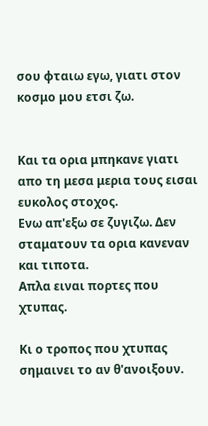σου φταιω εγω, γιατι στον κοσμο μου ετσι ζω.


Και τα ορια μπηκανε γιατι απο τη μεσα μερια τους εισαι ευκολος στοχος.
Ενω απ'εξω σε ζυγιζω. Δεν σταματουν τα ορια κανεναν και τιποτα.
Απλα ειναι πορτες που χτυπας.

Κι ο τροπος που χτυπας σημαινει το αν θ'ανοιξουν.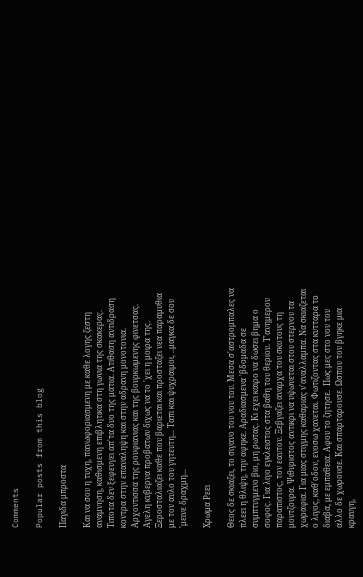Comments

Popular posts from this blog

Παγιδα μπροστα

Και να σου η τυχη, πανωφοριασμενη με καθε λογης ζεστη αναμνηση, καθισμενη επιβλητικα στη γωνια της σκακερας. Τιποτα δεν ξεφευγει απ'τα δυο της ματια. Ατιθαση αντιδραση κοντρα στην επαναληψη και στην αδρανη μονοτονια. Αρχοντισσα της ρουφιανιας και της βουρκωμενης φινετσας. Αγελη κυβερνα προβατων διχως να το 'χει η μοιρα της. Ξεροσταλιαζει καθε που βαριεται και προσταζει νεα παραμυθια με τον αυλο του γητευτη... Ταπι και ψυχραιμοι, ..μαγκα δε σου 'μεινε δραχμη...

Χρωμα Ρεει

Θεος δε σκιαζει, το σιγανο του νου του. Μεσα σ'αστρομπαλες να πλεει η θλιψη, την αφηκε. Αραδιασμενα 'βδομαδα σε συμπτυγμενο βιο, μη ρωτας. Κι εχει καιρο να δωσει βημα ο σοφος. Για λιγο εγκλειστος στα βαθη του θεριου. Τ'ανημερου παραπιστος, τον εαυτον. Ξεβγαζει αναρχα του σκοτους τη μουτζουρα. Ψιθυριστος αντικρι να υψωνεται στου στερνου τα χωραφια. Για μιας στιγμης καθαριας ν'αναλλαμπα. Να σκιαζεται ο λιγος, καθ'οδον, ενοσω χανεται. Φωτιζοντας στα κυτταρα το διαβα, με εμπαθεια. Αφου το ζητησε.  Πως μες στο νου του αλλο δε χωρουσε. Και σπαρταρουσε. Ωσπου του βγηκε μια κραυγη,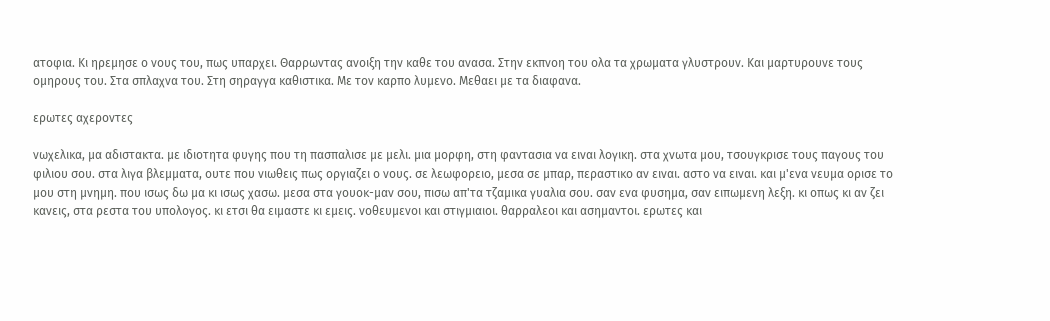ατοφια. Κι ηρεμησε ο νους του, πως υπαρχει. Θαρρωντας ανοιξη την καθε του ανασα. Στην εκπνοη του ολα τα χρωματα γλυστρουν. Και μαρτυρουνε τους ομηρους του. Στα σπλαχνα του. Στη σηραγγα καθιστικα. Με τον καρπο λυμενο. Μεθαει με τα διαφανα.

ερωτες αχεροντες

νωχελικα, μα αδιστακτα. με ιδιοτητα φυγης που τη πασπαλισε με μελι. μια μορφη, στη φαντασια να ειναι λογικη. στα χνωτα μου, τσουγκρισε τους παγους του φιλιου σου. στα λιγα βλεμματα, ουτε που νιωθεις πως οργιαζει ο νους. σε λεωφορειο, μεσα σε μπαρ, περαστικο αν ειναι. αστο να ειναι. και μ'ενα νευμα ορισε το μου στη μνημη. που ισως δω μα κι ισως χασω. μεσα στα γουοκ-μαν σου, πισω απ'τα τζαμικα γυαλια σου. σαν ενα φυσημα, σαν ειπωμενη λεξη. κι οπως κι αν ζει κανεις, στα ρεστα του υπολογος. κι ετσι θα ειμαστε κι εμεις. νοθευμενοι και στιγμιαιοι. θαρραλεοι και ασημαντοι. ερωτες και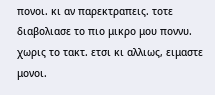πονοι. κι αν παρεκτραπεις. τοτε διαβολιασε το πιο μικρο μου ποννυ. χωρις το τακτ. ετσι κι αλλιως, ειμαστε μονοι.